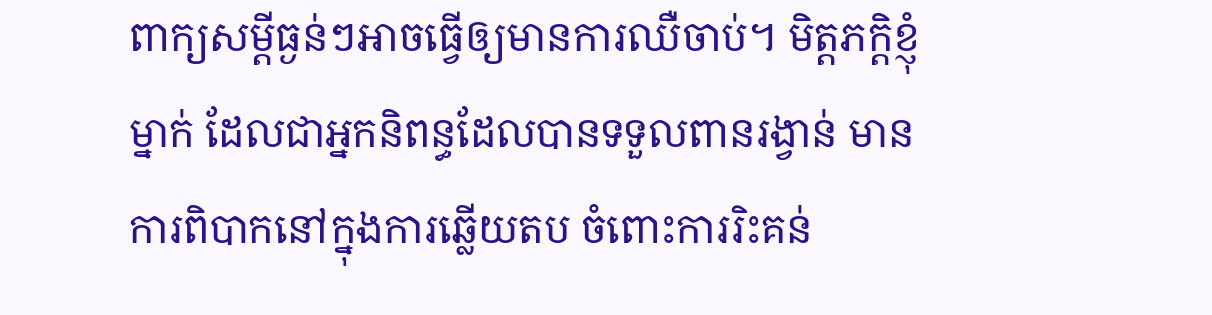ពាក្យសម្តីធ្ងន់ៗអាចធ្វើឲ្យមានការឈឺចាប់។ មិត្តភក្តិខ្ញុំម្នាក់ ដែលជាអ្នកនិពន្ធដែលបានទទួលពានរង្វាន់ មានការពិបាកនៅក្នុងការឆ្លើយតប ចំពោះការរិះគន់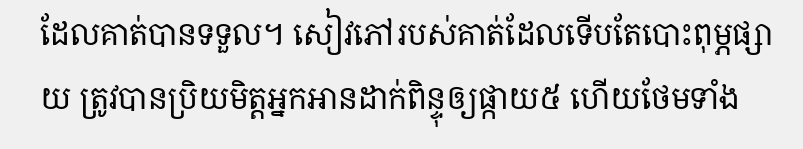ដែលគាត់បានទទួល។ សៀវភៅរបស់គាត់ដែលទើបតែបោះពុម្ភផ្សាយ ត្រូវបានប្រិយមិត្តអ្នកអានដាក់ពិន្ទុឲ្យផ្កាយ៥ ហើយថែមទាំង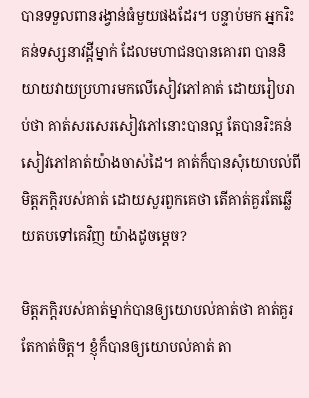បានទទួលពានរង្វាន់ធំមួយផងដែរ។ បន្ទាប់មក អ្នករិះគន់ទស្សនាវដ្តីម្នាក់ ដែលមហាជនបានគោរព បាននិយាយវាយប្រហារមកលើសៀវភៅគាត់ ដោយរៀបរាប់ថា គាត់សរសេរសៀវភៅនោះបានល្អ តែបានរិះគន់សៀវភៅគាត់យ៉ាងចាស់ដៃ។ គាត់ក៏បានសុំយោបល់ពីមិត្តភក្តិរបស់គាត់ ដោយសួរពួកគេថា តើគាត់គួរតែឆ្លើយតបទៅគេវិញ យ៉ាងដូចម្តេច?

មិត្តភក្តិរបស់គាត់ម្នាក់បានឲ្យយោបល់គាត់ថា គាត់គួរតែកាត់ចិត្ត។ ខ្ញុំក៏បានឲ្យយោបល់គាត់ តា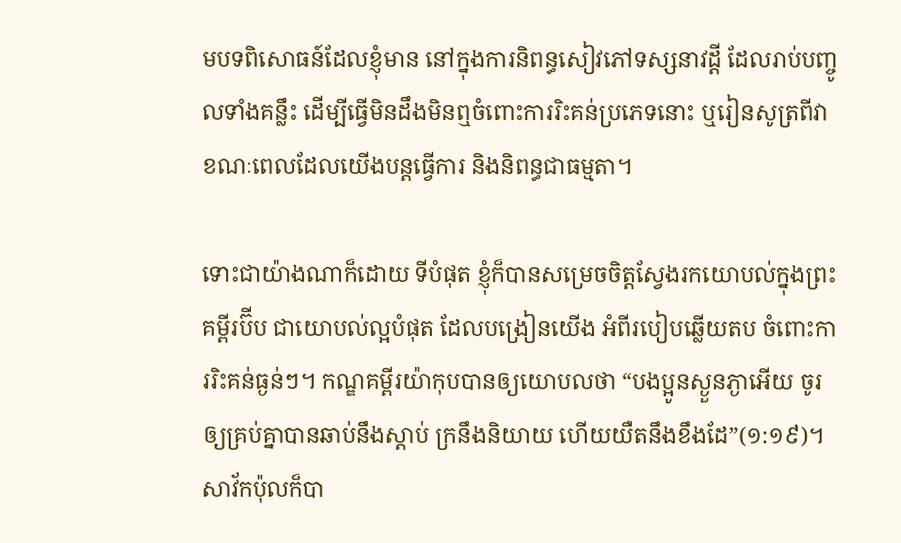មបទពិសោធន៍ដែលខ្ញុំមាន នៅក្នុងការនិពន្ធសៀវភៅទស្សនាវដ្តី ដែលរាប់បញ្ចូលទាំងគន្លឹះ ដើម្បីធ្វើមិនដឹងមិនឮចំពោះការរិះគន់ប្រភេទនោះ ឬរៀនសូត្រពីវា ខណៈពេលដែលយើងបន្តធ្វើការ និងនិពន្ធជាធម្មតា។

ទោះជាយ៉ាងណាក៏ដោយ ទីបំផុត ខ្ញុំក៏បានសម្រេចចិត្តស្វែងរកយោបល់ក្នុងព្រះគម្ពីរប៊ីប ជាយោបល់ល្អបំផុត ដែលបង្រៀនយើង អំពីរបៀបឆ្លើយតប ចំពោះការរិះគន់ធ្ងន់ៗ។ កណ្ឌគម្ពីរយ៉ាកុបបានឲ្យយោបលថា “បងប្អូនស្ងួនភ្ងាអើយ ចូរឲ្យគ្រប់គ្នាបានឆាប់នឹងស្តាប់ ក្រនឹងនិយាយ ហើយយឺតនឹងខឹងដែ”(១:១៩)។ សាវ័កប៉ុលក៏បា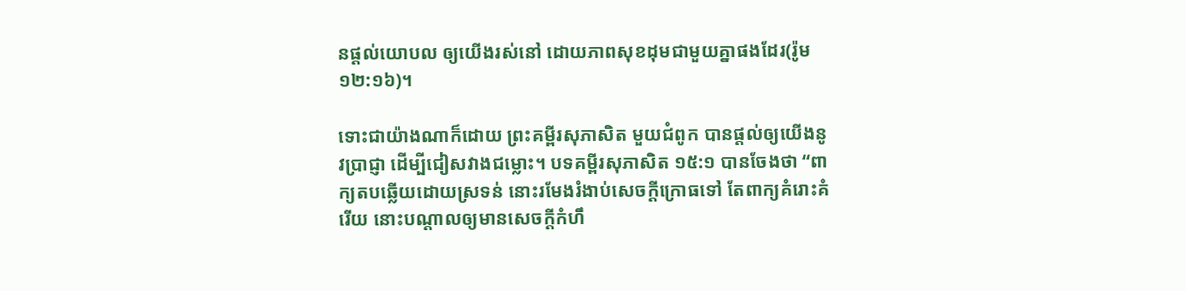នផ្តល់យោបល ឲ្យយើងរស់នៅ ដោយភាពសុខដុមជាមួយគ្នាផងដែរ(រ៉ូម ១២:១៦)។

ទោះជាយ៉ាងណាក៏ដោយ ព្រះគម្ពីរសុភាសិត មួយជំពូក បានផ្តល់ឲ្យយើងនូវប្រាជ្ញា ដើម្បីជៀសវាងជម្លោះ។ បទគម្ពីរសុភាសិត ១៥:១ បានចែងថា “ពាក្យតបឆ្លើយដោយស្រទន់ នោះរមែងរំងាប់សេចក្តីក្រោធទៅ តែពាក្យគំរោះគំរើយ នោះបណ្តាលឲ្យមានសេចក្តីកំហឹ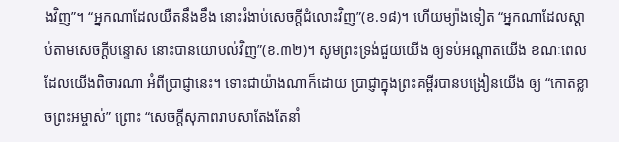ងវិញ”។ “អ្នកណាដែលយឺតនឹងខឹង នោះរំងាប់សេចក្តីជំលោះវិញ”(ខ.១៨)។ ហើយម្យ៉ាងទៀត “អ្នកណាដែលស្តាប់តាមសេចក្តីបន្ទោស នោះបានយោបល់វិញ”(ខ.៣២)។ សូមព្រះទ្រង់ជួយយើង ឲ្យទប់អណ្តាតយើង ខណៈពេលដែលយើងពិចារណា អំពីប្រាជ្ញានេះ។ ទោះជាយ៉ាងណាក៏ដោយ ប្រាជ្ញាក្នុងព្រះគម្ពីរបានបង្រៀនយើង ឲ្យ “កោតខ្លាចព្រះអម្ចាស់” ព្រោះ “សេចក្តីសុភាពរាបសាតែងតែនាំ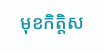មុខកិត្តិស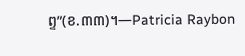ព្ទ”(ខ.៣៣)។—Patricia Raybon